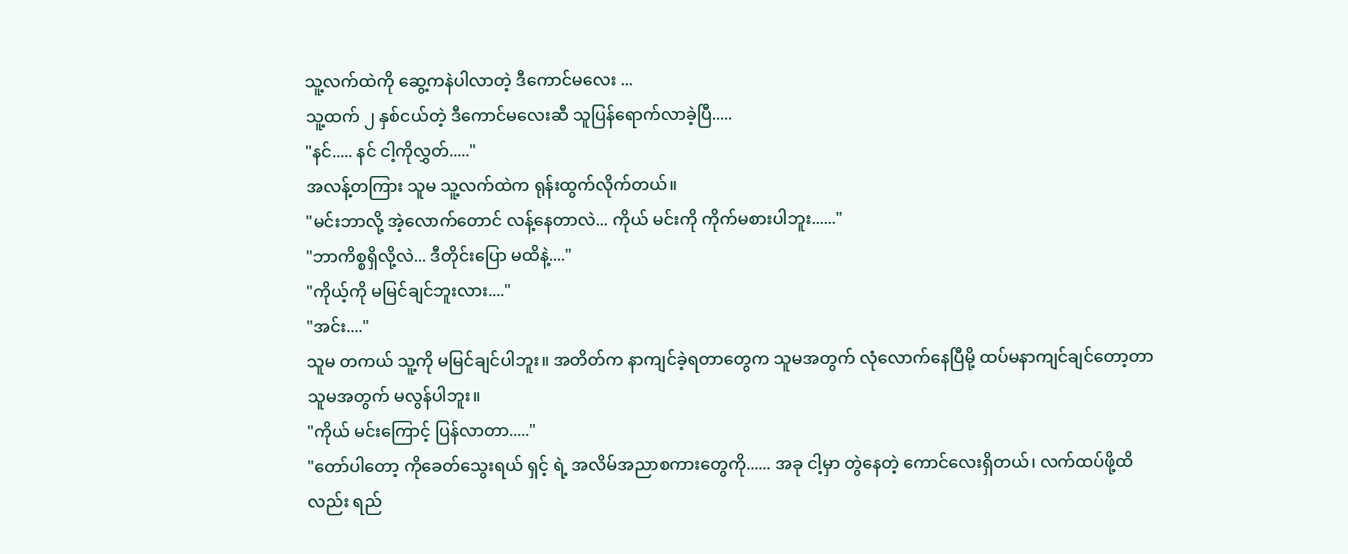သူ့လက်ထဲကို ဆွေ့ကနဲပါလာတဲ့ ဒီကောင်မလေး ...
သူ့ထက် ၂ နှစ်ငယ်တဲ့ ဒီကောင်မလေးဆီ သူပြန်ရောက်လာခဲ့ပြီ.....
"နင်..... နင် ငါ့ကိုလွှတ်....."
အလန့်တကြား သူမ သူ့လက်ထဲက ရုန်းထွက်လိုက်တယ်။
"မင်းဘာလို့ အဲ့လောက်တောင် လန့်နေတာလဲ... ကိုယ် မင်းကို ကိုက်မစားပါဘူး......"
"ဘာကိစ္စရှိလို့လဲ... ဒီတိုင်းပြော မထိနဲ့...."
"ကိုယ့်ကို မမြင်ချင်ဘူးလား...."
"အင်း...."
သူမ တကယ် သူ့ကို မမြင်ချင်ပါဘူး။ အတိတ်က နာကျင်ခဲ့ရတာတွေက သူမအတွက် လုံလောက်နေပြီမို့ ထပ်မနာကျင်ချင်တော့တာ သူမအတွက် မလွန်ပါဘူး။
"ကိုယ် မင်းကြောင့် ပြန်လာတာ....."
"တော်ပါတော့ ကိုခေတ်သွေးရယ် ရှင့် ရဲ့ အလိမ်အညာစကားတွေကို...... အခု ငါ့မှာ တွဲနေတဲ့ ကောင်လေးရှိတယ်၊ လက်ထပ်ဖို့ထိလည်း ရည်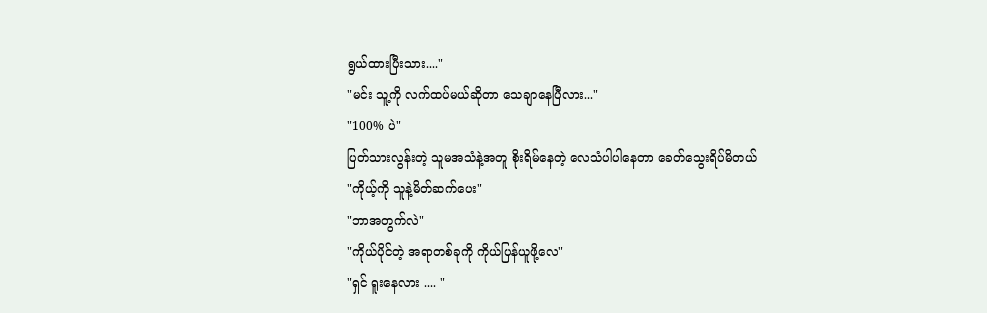ရွယ်ထားပြီးသား...."
"မင်း သူ့ကို လက်ထပ်မယ်ဆိုတာ သေချာနေပြီလား..."
"100% ပဲ"
ပြတ်သားလွန်းတဲ့ သူမအသံနဲ့အတူ စိုးရိမ်နေတဲ့ လေသံပါပါနေတာ ခေတ်သွေးရိပ်မိတယ်
"ကိုယ့်ကို သူနဲ့မိတ်ဆက်ပေး"
"ဘာအတွက်လဲ"
"ကိုယ်ပိုင်တဲ့ အရာတစ်ခုကို ကိုယ်ပြန်ယူဖို့လေ"
"ရှင် ရူးနေလား .... "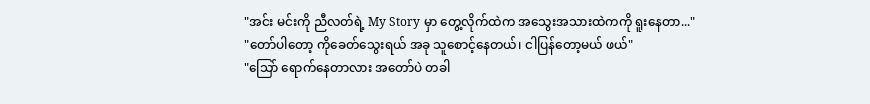"အင်း မင်းကို ညီလတ်ရဲ့ My Story မှာ တွေ့လိုက်ထဲက အသွေးအသားထဲကကို ရူးနေတာ..."
"တော်ပါတော့ ကိုခေတ်သွေးရယ် အခု သူစောင့်နေတယ်၊ ငါပြန်တော့မယ် ဖယ်"
"သြော် ရောက်နေတာလား အတော်ပဲ တခါ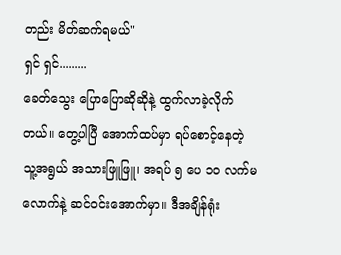တည်း မိတ်ဆက်ရမယ်"
ရှင် ရှင်.........
ခေတ်သွေး ပြောပြောဆိုဆိုနဲ့ ထွက်လာခဲ့လိုက်တယ်။ တွေ့ပါပြီ အောက်ထပ်မှာ ရပ်စောင့်နေတဲ့ သူ့အရွယ် အသားဖြူဖြူ၊ အရပ် ၅ ပေ ၁၀ လက်မလောက်နဲ့ ဆင်ဝင်းအောက်မှာ။ ဒီအချိန်ရုံး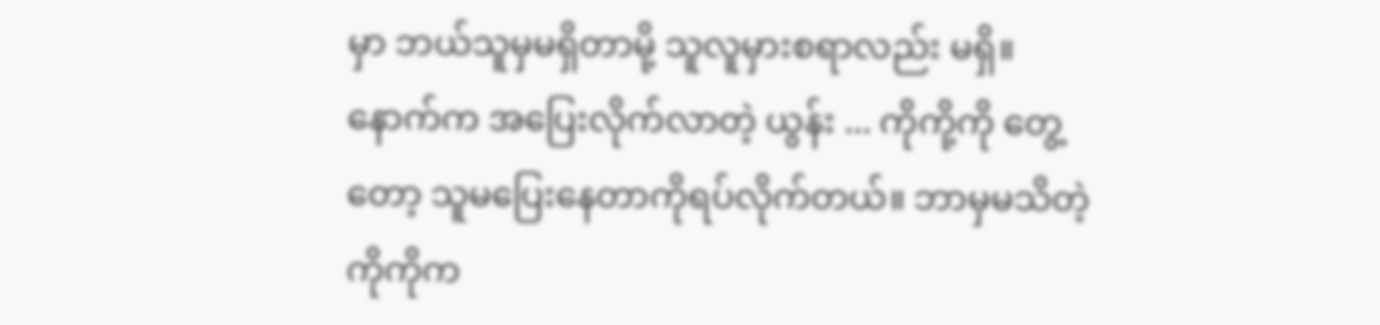မှာ ဘယ်သူမှမရှိတာမို့ သူလူမှားစရာလည်း မရှိ။
နောက်က အပြေးလိုက်လာတဲ့ ယွန်း ... ကိုကို့ကို တွေ့တော့ သူမပြေးနေတာကိုရပ်လိုက်တယ်။ ဘာမှမသိတဲ့ ကိုကိုက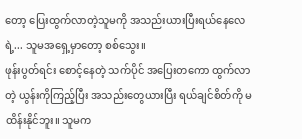တော့ ပြေးထွက်လာတဲ့သူမကို အသည်းယားပြီးရယ်နေလေရဲ့... သူမအရှေ့မှာတော့ စစ်သွေး။
ဖုန်းပွတ်ရင်း စောင့်နေတဲ့ သက်ပိုင် အပြေးတကော ထွက်လာတဲ့ ယွန်းကိုကြည့်ပြီး အသည်းတွေယားပြီး ရယ်ချင်စိတ်ကို မထိန်းနိုင်ဘူး။ သူမက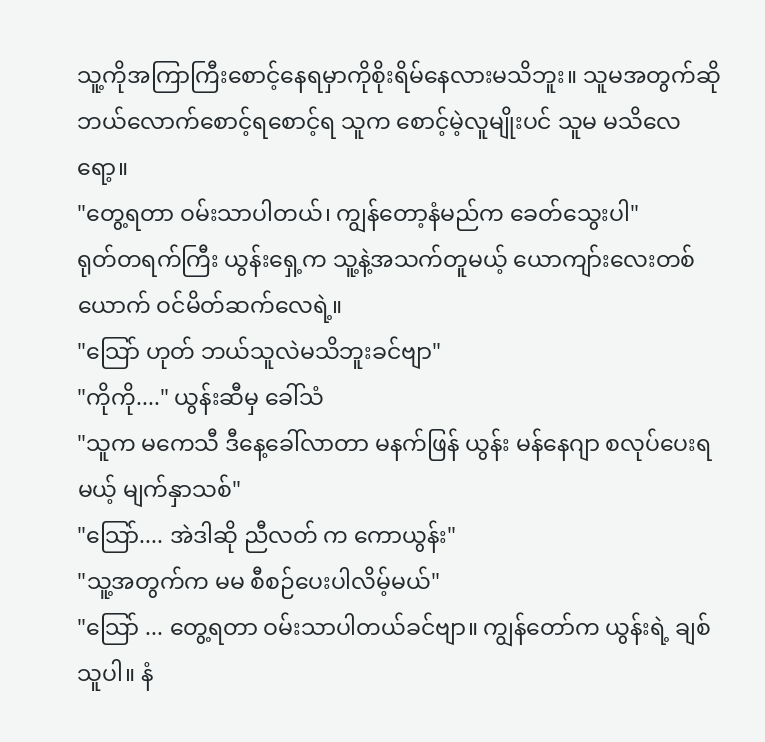သူ့ကိုအကြာကြီးစောင့်နေရမှာကိုစိုးရိမ်နေလားမသိဘူး။ သူမအတွက်ဆို ဘယ်လောက်စောင့်ရစောင့်ရ သူက စောင့်မဲ့လူမျိုးပင် သူမ မသိလေရော့။
"တွေ့ရတာ ဝမ်းသာပါတယ်၊ ကျွန်တော့နံမည်က ခေတ်သွေးပါ"
ရုတ်တရက်ကြီး ယွန်းရှေ့က သူ့နဲ့အသက်တူမယ့် ယောကျာ်းလေးတစ်ယောက် ဝင်မိတ်ဆက်လေရဲ့။
"သြော် ဟုတ် ဘယ်သူလဲမသိဘူးခင်ဗျာ"
"ကိုကို...." ယွန်းဆီမှ ခေါ်သံ
"သူက မကေသီ ဒီနေ့ခေါ်လာတာ မနက်ဖြန် ယွန်း မန်နေဂျာ စလုပ်ပေးရမယ့် မျက်နှာသစ်"
"သြော်.... အဲဒါဆို ညီလတ် က ကောယွန်း"
"သူ့အတွက်က မမ စီစဉ်ပေးပါလိမ့်မယ်"
"သြော် ... တွေ့ရတာ ဝမ်းသာပါတယ်ခင်ဗျာ။ ကျွန်တော်က ယွန်းရဲ့ ချစ်သူပါ။ နံ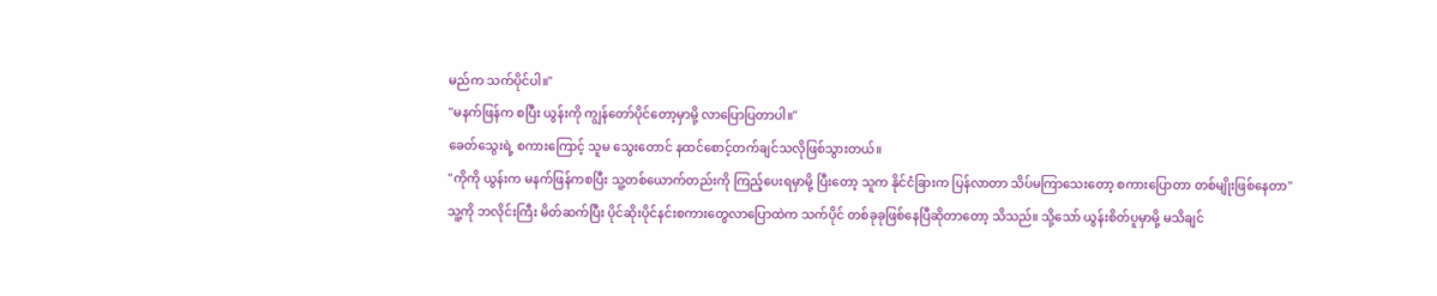မည်က သက်ပိုင်ပါ။"
"မနက်ဖြန်က စပြီး ယွန်းကို ကျွန်တော်ပိုင်တော့မှာမို့ လာပြောပြတာပါ။"
ခေတ်သွေးရဲ့ စကားကြောင့် သူမ သွေးတောင် နထင်စောင့်တက်ချင်သလိုဖြစ်သွားတယ်။
"ကိုကို ယွန်းက မနက်ဖြန်ကစပြီး သူ့တစ်ယောက်တည်းကို ကြည့်ပေးရမှာမို့ ပြီးတော့ သူက နိုင်ငံခြားက ပြန်လာတာ သိပ်မကြာသေးတော့ စကားပြောတာ တစ်မျိုးဖြစ်နေတာ"
သူ့ကို ဘလိုင်းကြီး မိတ်ဆက်ပြီး ပိုင်ဆိုးပိုင်နင်းစကားတွေလာပြောထဲက သက်ပိုင် တစ်ခုခုဖြစ်နေပြီဆိုတာတော့ သိသည်။ သို့သော် ယွန်းစိတ်ပူမှာမို့ မသိချင်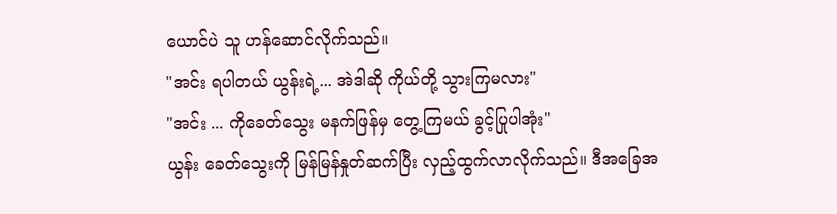ယောင်ပဲ သူ ဟန်ဆောင်လိုက်သည်။
"အင်း ရပါတယ် ယွန်းရဲ့... အဲဒါဆို ကိုယ်တို့ သွားကြမလား"
"အင်း ... ကိုခေတ်သွေး မနက်ဖြန်မှ တွေ့ကြမယ် ခွင့်ပြုပါအုံး"
ယွန်း ခေတ်သွေးကို မြန်မြန်နှုတ်ဆက်ပြီး လှည့်ထွက်လာလိုက်သည်။ ဒီအခြေအ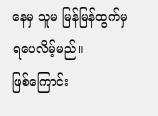နေမှ သူမ မြန်မြန်ထွက်မှရပေလိမ့်မည်။
ဖြစ်ကြောင်း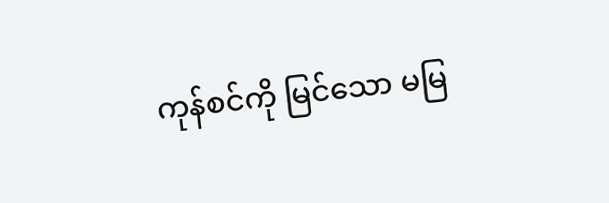ကုန်စင်ကို မြင်သော မမြ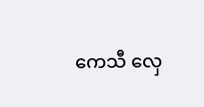ကေသီ လှေ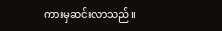ကားမှဆင်းလာသည်။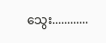သွေး............